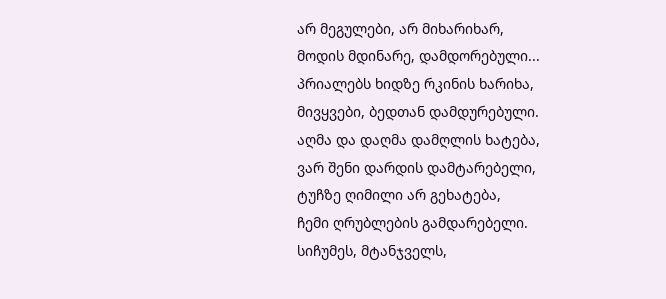არ მეგულები, არ მიხარიხარ,
მოდის მდინარე, დამდორებული...
პრიალებს ხიდზე რკინის ხარიხა,
მივყვები, ბედთან დამდურებული.
აღმა და დაღმა დამღლის ხატება,
ვარ შენი დარდის დამტარებელი,
ტუჩზე ღიმილი არ გეხატება,
ჩემი ღრუბლების გამდარებელი.
სიჩუმეს, მტანჯველს,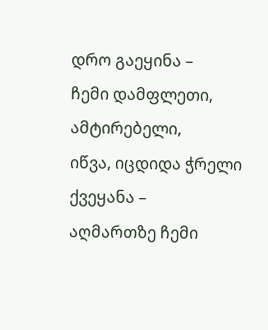დრო გაეყინა –
ჩემი დამფლეთი, ამტირებელი,
იწვა, იცდიდა ჭრელი ქვეყანა –
აღმართზე ჩემი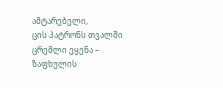ამტარებელი,
ცის პატრონს თვალში ცრემლი ეყენა –
ზაფხულის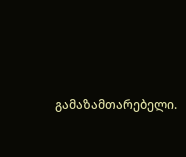გამაზამთარებელი.